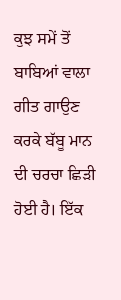ਕੁਝ ਸਮੇਂ ਤੋਂ ਬਾਬਿਆਂ ਵਾਲਾ
ਗੀਤ ਗਾਉਣ ਕਰਕੇ ਬੱਬੂ ਮਾਨ ਦੀ ਚਰਚਾ ਛਿੜੀ ਹੋਈ ਹੈ। ਇੱਕ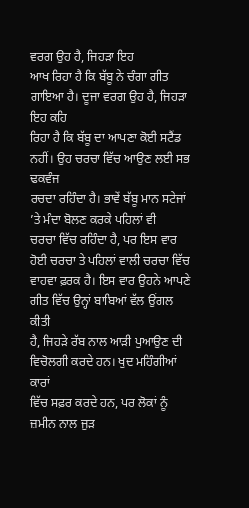ਵਰਗ ਉਹ ਹੈ, ਜਿਹੜਾ ਇਹ
ਆਖ ਰਿਹਾ ਹੈ ਕਿ ਬੱਬੂ ਨੇ ਚੰਗਾ ਗੀਤ ਗਾਇਆ ਹੈ। ਦੂਜਾ ਵਰਗ ਉਹ ਹੈ, ਜਿਹੜਾ ਇਹ ਕਹਿ
ਰਿਹਾ ਹੈ ਕਿ ਬੱਬੂ ਦਾ ਆਪਣਾ ਕੋਈ ਸਟੈਂਡ ਨਹੀਂ। ਉਹ ਚਰਚਾ ਵਿੱਚ ਆਉਣ ਲਈ ਸਭ ਢਕਵੰਜ
ਰਚਦਾ ਰਹਿੰਦਾ ਹੈ। ਭਾਵੇਂ ਬੱਬੂ ਮਾਨ ਸਟੇਜਾਂ ’ਤੇ ਮੰਦਾ ਬੋਲਣ ਕਰਕੇ ਪਹਿਲਾਂ ਵੀ
ਚਰਚਾ ਵਿੱਚ ਰਹਿੰਦਾ ਹੈ, ਪਰ ਇਸ ਵਾਰ ਹੋਈ ਚਰਚਾ ਤੇ ਪਹਿਲਾਂ ਵਾਲੀ ਚਰਚਾ ਵਿੱਚ
ਵਾਹਵਾ ਫ਼ਰਕ ਹੈ। ਇਸ ਵਾਰ ਉਹਨੇ ਆਪਣੇ ਗੀਤ ਵਿੱਚ ਉਨ੍ਹਾਂ ਬਾਬਿਆਂ ਵੱਲ ਉਂਗਲ ਕੀਤੀ
ਹੈ, ਜਿਹੜੇ ਰੱਬ ਨਾਲ ਆੜੀ ਪੁਆਉਣ ਦੀ ਵਿਚੋਲਗੀ ਕਰਦੇ ਹਨ। ਖੁਦ ਮਹਿੰਗੀਆਂ ਕਾਰਾਂ
ਵਿੱਚ ਸਫ਼ਰ ਕਰਦੇ ਹਨ, ਪਰ ਲੋਕਾਂ ਨੂੰ ਜ਼ਮੀਨ ਨਾਲ ਜੁੜ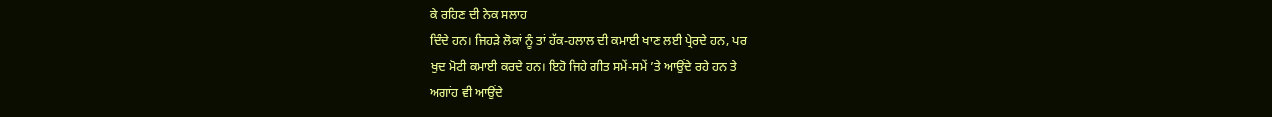ਕੇ ਰਹਿਣ ਦੀ ਨੇਕ ਸਲਾਹ
ਦਿੰਦੇ ਹਨ। ਜਿਹੜੇ ਲੋਕਾਂ ਨੂੰ ਤਾਂ ਹੱਕ-ਹਲਾਲ ਦੀ ਕਮਾਈ ਖਾਣ ਲਈ ਪ੍ਰੇਰਦੇ ਹਨ, ਪਰ
ਖੁਦ ਮੋਟੀ ਕਮਾਈ ਕਰਦੇ ਹਨ। ਇਹੋ ਜਿਹੇ ਗੀਤ ਸਮੇਂ-ਸਮੇਂ ’ਤੇ ਆਉਂਦੇ ਰਹੇ ਹਨ ਤੇ
ਅਗਾਂਹ ਵੀ ਆਉਂਦੇ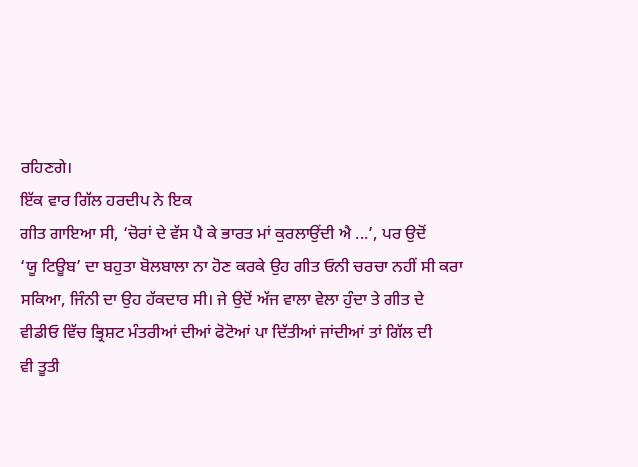ਰਹਿਣਗੇ।
ਇੱਕ ਵਾਰ ਗਿੱਲ ਹਰਦੀਪ ਨੇ ਇਕ
ਗੀਤ ਗਾਇਆ ਸੀ, ‘ਚੋਰਾਂ ਦੇ ਵੱਸ ਪੈ ਕੇ ਭਾਰਤ ਮਾਂ ਕੁਰਲਾਉਂਦੀ ਐ ...’, ਪਰ ਉਦੋਂ
‘ਯੂ ਟਿਊਬ’ ਦਾ ਬਹੁਤਾ ਬੋਲਬਾਲਾ ਨਾ ਹੋਣ ਕਰਕੇ ਉਹ ਗੀਤ ਓਨੀ ਚਰਚਾ ਨਹੀਂ ਸੀ ਕਰਾ
ਸਕਿਆ, ਜਿੰਨੀ ਦਾ ਉਹ ਹੱਕਦਾਰ ਸੀ। ਜੇ ਉਦੋਂ ਅੱਜ ਵਾਲਾ ਵੇਲਾ ਹੁੰਦਾ ਤੇ ਗੀਤ ਦੇ
ਵੀਡੀਓ ਵਿੱਚ ਭ੍ਰਿਸ਼ਟ ਮੰਤਰੀਆਂ ਦੀਆਂ ਫੋਟੋਆਂ ਪਾ ਦਿੱਤੀਆਂ ਜਾਂਦੀਆਂ ਤਾਂ ਗਿੱਲ ਦੀ
ਵੀ ਤੂਤੀ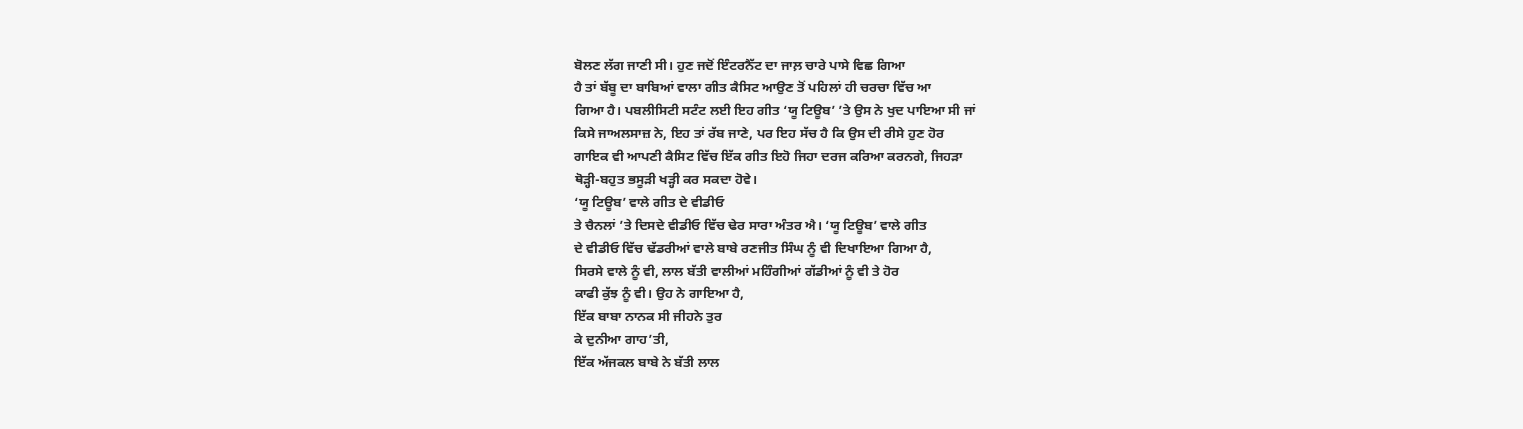ਬੋਲਣ ਲੱਗ ਜਾਣੀ ਸੀ। ਹੁਣ ਜਦੋਂ ਇੰਟਰਨੈੱਟ ਦਾ ਜਾਲ਼ ਚਾਰੇ ਪਾਸੇ ਵਿਛ ਗਿਆ
ਹੈ ਤਾਂ ਬੱਬੂ ਦਾ ਬਾਬਿਆਂ ਵਾਲਾ ਗੀਤ ਕੈਸਿਟ ਆਉਣ ਤੋਂ ਪਹਿਲਾਂ ਹੀ ਚਰਚਾ ਵਿੱਚ ਆ
ਗਿਆ ਹੈ। ਪਬਲੀਸਿਟੀ ਸਟੰਟ ਲਈ ਇਹ ਗੀਤ ‘ਯੂ ਟਿਊਬ’ ’ਤੇ ਉਸ ਨੇ ਖੁਦ ਪਾਇਆ ਸੀ ਜਾਂ
ਕਿਸੇ ਜਾਅਲਸਾਜ਼ ਨੇ, ਇਹ ਤਾਂ ਰੱਬ ਜਾਣੇ, ਪਰ ਇਹ ਸੱਚ ਹੈ ਕਿ ਉਸ ਦੀ ਰੀਸੇ ਹੁਣ ਹੋਰ
ਗਾਇਕ ਵੀ ਆਪਣੀ ਕੈਸਿਟ ਵਿੱਚ ਇੱਕ ਗੀਤ ਇਹੋ ਜਿਹਾ ਦਰਜ ਕਰਿਆ ਕਰਨਗੇ, ਜਿਹੜਾ
ਥੋੜ੍ਹੀ-ਬਹੁਤ ਭਸੂੜੀ ਖੜ੍ਹੀ ਕਰ ਸਕਦਾ ਹੋਵੇ।
‘ਯੂ ਟਿਊਬ’ ਵਾਲੇ ਗੀਤ ਦੇ ਵੀਡੀਓ
ਤੇ ਚੈਨਲਾਂ ’ਤੇ ਦਿਸਦੇ ਵੀਡੀਓ ਵਿੱਚ ਢੇਰ ਸਾਰਾ ਅੰਤਰ ਐ। ‘ਯੂ ਟਿਊਬ’ ਵਾਲੇ ਗੀਤ
ਦੇ ਵੀਡੀਓ ਵਿੱਚ ਢੱਡਰੀਆਂ ਵਾਲੇ ਬਾਬੇ ਰਣਜੀਤ ਸਿੰਘ ਨੂੰ ਵੀ ਦਿਖਾਇਆ ਗਿਆ ਹੈ,
ਸਿਰਸੇ ਵਾਲੇ ਨੂੰ ਵੀ, ਲਾਲ ਬੱਤੀ ਵਾਲੀਆਂ ਮਹਿੰਗੀਆਂ ਗੱਡੀਆਂ ਨੂੰ ਵੀ ਤੇ ਹੋਰ
ਕਾਫੀ ਕੁੱਝ ਨੂੰ ਵੀ। ਉਹ ਨੇ ਗਾਇਆ ਹੈ,
ਇੱਕ ਬਾਬਾ ਨਾਨਕ ਸੀ ਜੀਹਨੇ ਤੁਰ
ਕੇ ਦੁਨੀਆ ਗਾਹ’ਤੀ,
ਇੱਕ ਅੱਜਕਲ ਬਾਬੇ ਨੇ ਬੱਤੀ ਲਾਲ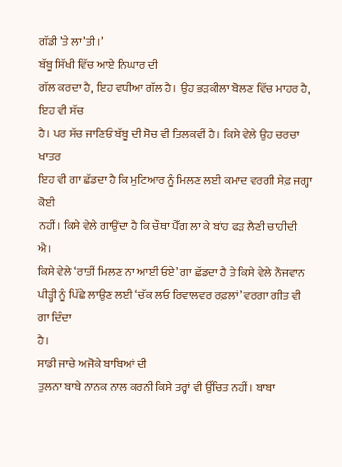ਗੱਡੀ ’ਤੇ ਲਾ’ਤੀ।’
ਬੱਬੂ ਸਿੱਖੀ ਵਿੱਚ ਆਏ ਨਿਘਾਰ ਦੀ
ਗੱਲ ਕਰਦਾ ਹੈ, ਇਹ ਵਧੀਆ ਗੱਲ ਹੈ। ਉਹ ਭੜਕੀਲਾ ਬੋਲਣ ਵਿੱਚ ਮਾਹਰ ਹੈ, ਇਹ ਵੀ ਸੱਚ
ਹੈ। ਪਰ ਸੱਚ ਜਾਣਿਓਂ ਬੱਬੂ ਦੀ ਸੋਚ ਵੀ ਤਿਲਕਵੀਂ ਹੈ। ਕਿਸੇ ਵੇਲੇ ਉਹ ਚਰਚਾ ਖਾਤਰ
ਇਹ ਵੀ ਗਾ ਛੱਡਦਾ ਹੈ ਕਿ ਮੁਟਿਆਰ ਨੂੰ ਮਿਲਣ ਲਈ ਕਮਾਦ ਵਰਗੀ ਸੇਫ਼ ਜਗ੍ਹਾ ਕੋਈ
ਨਹੀਂ। ਕਿਸੇ ਵੇਲੇ ਗਾਉਂਦਾ ਹੈ ਕਿ ਚੌਥਾ ਪੈੱਗ ਲਾ ਕੇ ਬਾਂਹ ਫੜ ਲੈਣੀ ਚਾਹੀਦੀ ਐ।
ਕਿਸੇ ਵੇਲੇ ‘ਰਾਤੀਂ ਮਿਲਣ ਨਾ ਆਈਂ ਓਏ’ ਗਾ ਛੱਡਦਾ ਹੈ ਤੇ ਕਿਸੇ ਵੇਲੇ ਨੌਜਵਾਨ
ਪੀੜ੍ਹੀ ਨੂੰ ਪਿੱਛੇ ਲਾਉਣ ਲਈ ‘ਚੱਕ ਲਓ ਰਿਵਾਲਵਰ ਰਫ਼ਲਾਂ’ ਵਰਗਾ ਗੀਤ ਵੀ ਗਾ ਦਿੰਦਾ
ਹੈ।
ਸਾਡੀ ਜਾਚੇ ਅਜੋਕੇ ਬਾਬਿਆਂ ਦੀ
ਤੁਲਨਾ ਬਾਬੇ ਨਾਨਕ ਨਾਲ ਕਰਨੀ ਕਿਸੇ ਤਰ੍ਹਾਂ ਵੀ ਉੱਚਿਤ ਨਹੀਂ। ਬਾਬਾ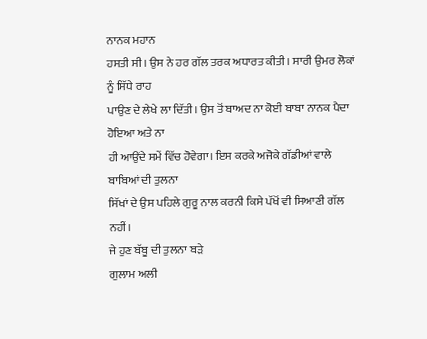ਨਾਨਕ ਮਹਾਨ
ਹਸਤੀ ਸੀ। ਉਸ ਨੇ ਹਰ ਗੱਲ ਤਰਕ ਅਧਾਰਤ ਕੀਤੀ। ਸਾਰੀ ਉਮਰ ਲੋਕਾਂ ਨੂੰ ਸਿੱਧੇ ਰਾਹ
ਪਾਉਣ ਦੇ ਲੇਖੇ ਲਾ ਦਿੱਤੀ। ਉਸ ਤੋਂ ਬਾਅਦ ਨਾ ਕੋਈ ਬਾਬਾ ਨਾਨਕ ਪੈਦਾ ਹੋਇਆ ਅਤੇ ਨਾ
ਹੀ ਆਉਂਦੇ ਸਮੇਂ ਵਿੱਚ ਹੋਵੇਗਾ। ਇਸ ਕਰਕੇ ਅਜੋਕੇ ਗੱਡੀਆਂ ਵਾਲੇ ਬਾਬਿਆਂ ਦੀ ਤੁਲਨਾ
ਸਿੱਖਾਂ ਦੇ ਉਸ ਪਹਿਲੇ ਗੁਰੂ ਨਾਲ ਕਰਨੀ ਕਿਸੇ ਪੱਖੋਂ ਵੀ ਸਿਆਣੀ ਗੱਲ ਨਹੀਂ।
ਜੇ ਹੁਣ ਬੱਬੂ ਦੀ ਤੁਲਨਾ ਬੜੇ
ਗੁਲਾਮ ਅਲੀ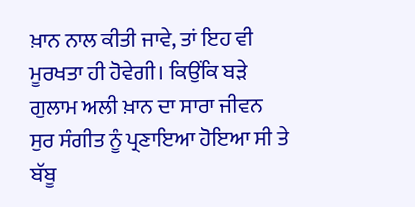ਖ਼ਾਨ ਨਾਲ ਕੀਤੀ ਜਾਵੇ, ਤਾਂ ਇਹ ਵੀ ਮੂਰਖਤਾ ਹੀ ਹੋਵੇਗੀ। ਕਿਉਂਕਿ ਬੜੇ
ਗੁਲਾਮ ਅਲੀ ਖ਼ਾਨ ਦਾ ਸਾਰਾ ਜੀਵਨ ਸੁਰ ਸੰਗੀਤ ਨੂੰ ਪ੍ਰਣਾਇਆ ਹੋਇਆ ਸੀ ਤੇ ਬੱਬੂ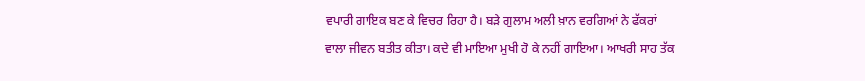ਵਪਾਰੀ ਗਾਇਕ ਬਣ ਕੇ ਵਿਚਰ ਰਿਹਾ ਹੈ। ਬੜੇ ਗੁਲਾਮ ਅਲੀ ਖ਼ਾਨ ਵਰਗਿਆਂ ਨੇ ਫੱਕਰਾਂ
ਵਾਲਾ ਜੀਵਨ ਬਤੀਤ ਕੀਤਾ। ਕਦੇ ਵੀ ਮਾਇਆ ਮੁਖੀ ਹੋ ਕੇ ਨਹੀਂ ਗਾਇਆ। ਆਖਰੀ ਸਾਹ ਤੱਕ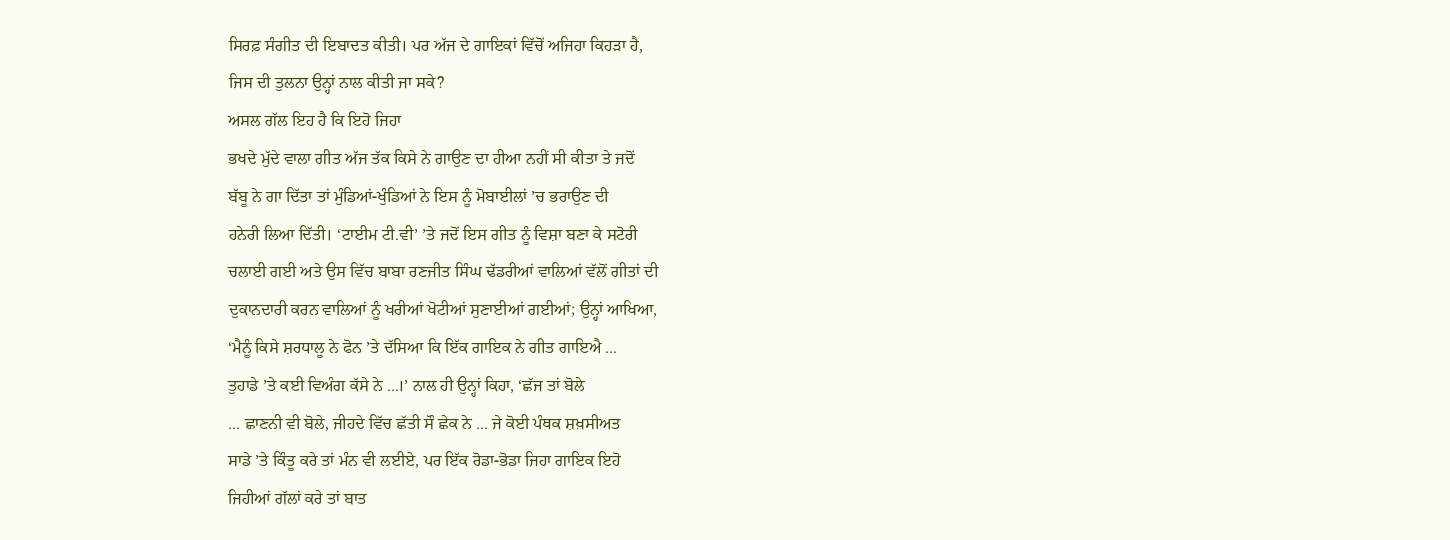ਸਿਰਫ਼ ਸੰਗੀਤ ਦੀ ਇਬਾਦਤ ਕੀਤੀ। ਪਰ ਅੱਜ ਦੇ ਗਾਇਕਾਂ ਵਿੱਚੋਂ ਅਜਿਹਾ ਕਿਹੜਾ ਹੈ,
ਜਿਸ ਦੀ ਤੁਲਨਾ ਉਨ੍ਹਾਂ ਨਾਲ ਕੀਤੀ ਜਾ ਸਕੇ?
ਅਸਲ ਗੱਲ ਇਹ ਹੈ ਕਿ ਇਹੋ ਜਿਹਾ
ਭਖਦੇ ਮੁੱਦੇ ਵਾਲਾ ਗੀਤ ਅੱਜ ਤੱਕ ਕਿਸੇ ਨੇ ਗਾਉਣ ਦਾ ਹੀਆ ਨਹੀਂ ਸੀ ਕੀਤਾ ਤੇ ਜਦੋਂ
ਬੱਬੂ ਨੇ ਗਾ ਦਿੱਤਾ ਤਾਂ ਮੁੰਡਿਆਂ-ਖੁੰਡਿਆਂ ਨੇ ਇਸ ਨੂੰ ਮੋਬਾਈਲਾਂ ’ਚ ਭਰਾਉਣ ਦੀ
ਹਨੇਰੀ ਲਿਆ ਦਿੱਤੀ। ‘ਟਾਈਮ ਟੀ.ਵੀ’ ’ਤੇ ਜਦੋਂ ਇਸ ਗੀਤ ਨੂੰ ਵਿਸ਼ਾ ਬਣਾ ਕੇ ਸਟੋਰੀ
ਚਲਾਈ ਗਈ ਅਤੇ ਉਸ ਵਿੱਚ ਬਾਬਾ ਰਣਜੀਤ ਸਿੰਘ ਢੱਡਰੀਆਂ ਵਾਲਿਆਂ ਵੱਲੋਂ ਗੀਤਾਂ ਦੀ
ਦੁਕਾਨਦਾਰੀ ਕਰਨ ਵਾਲਿਆਂ ਨੂੰ ਖਰੀਆਂ ਖੋਟੀਆਂ ਸੁਣਾਈਆਂ ਗਈਆਂ; ਉਨ੍ਹਾਂ ਆਖਿਆ,
‘ਮੈਨੂੰ ਕਿਸੇ ਸ਼ਰਧਾਲੂ ਨੇ ਫੋਨ ’ਤੇ ਦੱਸਿਆ ਕਿ ਇੱਕ ਗਾਇਕ ਨੇ ਗੀਤ ਗਾਇਐ ...
ਤੁਹਾਡੇ ’ਤੇ ਕਈ ਵਿਅੰਗ ਕੱਸੇ ਨੇ ...।’ ਨਾਲ ਹੀ ਉਨ੍ਹਾਂ ਕਿਹਾ, ‘ਛੱਜ ਤਾਂ ਬੋਲੇ
... ਛਾਣਨੀ ਵੀ ਬੋਲੇ, ਜੀਹਦੇ ਵਿੱਚ ਛੱਤੀ ਸੌ ਛੇਕ ਨੇ ... ਜੇ ਕੋਈ ਪੰਥਕ ਸ਼ਖ਼ਸੀਅਤ
ਸਾਡੇ ’ਤੇ ਕਿੰਤੂ ਕਰੇ ਤਾਂ ਮੰਨ ਵੀ ਲਈਏ, ਪਰ ਇੱਕ ਰੋਡਾ-ਭੋਡਾ ਜਿਹਾ ਗਾਇਕ ਇਹੋ
ਜਿਹੀਆਂ ਗੱਲਾਂ ਕਰੇ ਤਾਂ ਬਾਤ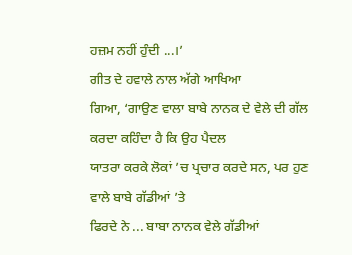ਹਜ਼ਮ ਨਹੀਂ ਹੁੰਦੀ ...।’
ਗੀਤ ਦੇ ਹਵਾਲੇ ਨਾਲ ਅੱਗੇ ਆਖਿਆ
ਗਿਆ, ‘ਗਾਉਣ ਵਾਲਾ ਬਾਬੇ ਨਾਨਕ ਦੇ ਵੇਲੇ ਦੀ ਗੱਲ ਕਰਦਾ ਕਹਿੰਦਾ ਹੈ ਕਿ ਉਹ ਪੈਦਲ
ਯਾਤਰਾ ਕਰਕੇ ਲੋਕਾਂ ’ਚ ਪ੍ਰਚਾਰ ਕਰਦੇ ਸਨ, ਪਰ ਹੁਣ ਵਾਲੇ ਬਾਬੇ ਗੱਡੀਆਂ ’ਤੇ
ਫਿਰਦੇ ਨੇ ... ਬਾਬਾ ਨਾਨਕ ਵੇਲੇ ਗੱਡੀਆਂ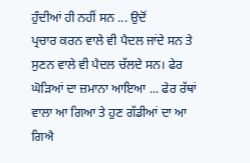ਹੁੰਦੀਆਂ ਹੀ ਨਹੀਂ ਸਨ ... ਉਦੋਂ
ਪ੍ਰਚਾਰ ਕਰਨ ਵਾਲੇ ਵੀ ਪੈਦਲ ਜਾਂਦੇ ਸਨ ਤੇ ਸੁਣਨ ਵਾਲੇ ਵੀ ਪੈਦਲ ਚੱਲਦੇ ਸਨ। ਫੇਰ
ਘੋੜਿਆਂ ਦਾ ਜ਼ਮਾਨਾ ਆਇਆ ... ਫੇਰ ਰੱਥਾਂ ਵਾਲਾ ਆ ਗਿਆ ਤੇ ਹੁਣ ਗੱਡੀਆਂ ਦਾ ਆ ਗਿਐ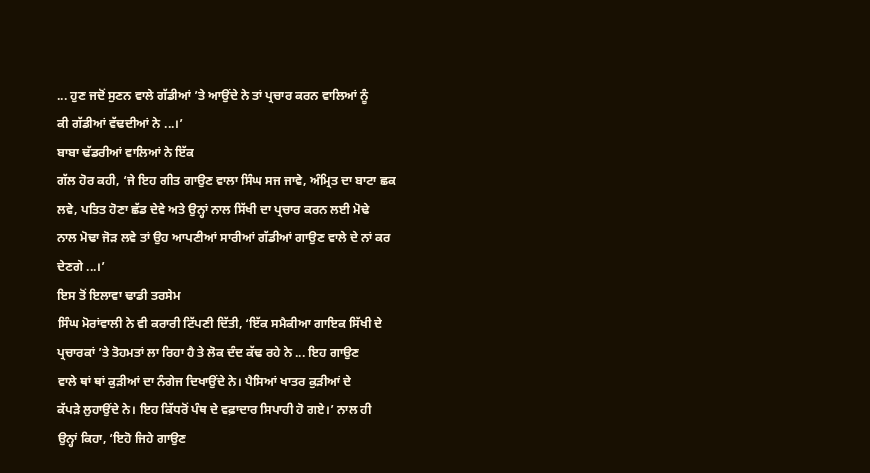... ਹੁਣ ਜਦੋਂ ਸੁਣਨ ਵਾਲੇ ਗੱਡੀਆਂ ’ਤੇ ਆਉਂਦੇ ਨੇ ਤਾਂ ਪ੍ਰਚਾਰ ਕਰਨ ਵਾਲਿਆਂ ਨੂੰ
ਕੀ ਗੱਡੀਆਂ ਵੱਢਦੀਆਂ ਨੇ ...।’
ਬਾਬਾ ਢੱਡਰੀਆਂ ਵਾਲਿਆਂ ਨੇ ਇੱਕ
ਗੱਲ ਹੋਰ ਕਹੀ, ‘ਜੇ ਇਹ ਗੀਤ ਗਾਉਣ ਵਾਲਾ ਸਿੰਘ ਸਜ ਜਾਵੇ, ਅੰਮ੍ਰਿਤ ਦਾ ਬਾਟਾ ਛਕ
ਲਵੇ, ਪਤਿਤ ਹੋਣਾ ਛੱਡ ਦੇਵੇ ਅਤੇ ਉਨ੍ਹਾਂ ਨਾਲ ਸਿੱਖੀ ਦਾ ਪ੍ਰਚਾਰ ਕਰਨ ਲਈ ਮੋਢੇ
ਨਾਲ ਮੋਢਾ ਜੋੜ ਲਵੇ ਤਾਂ ਉਹ ਆਪਣੀਆਂ ਸਾਰੀਆਂ ਗੱਡੀਆਂ ਗਾਉਣ ਵਾਲੇ ਦੇ ਨਾਂ ਕਰ
ਦੇਣਗੇ ...।’
ਇਸ ਤੋਂ ਇਲਾਵਾ ਢਾਡੀ ਤਰਸੇਮ
ਸਿੰਘ ਮੋਰਾਂਵਾਲੀ ਨੇ ਵੀ ਕਰਾਰੀ ਟਿੱਪਣੀ ਦਿੱਤੀ, ‘ਇੱਕ ਸਮੈਕੀਆ ਗਾਇਕ ਸਿੱਖੀ ਦੇ
ਪ੍ਰਚਾਰਕਾਂ ’ਤੇ ਤੋਹਮਤਾਂ ਲਾ ਰਿਹਾ ਹੈ ਤੇ ਲੋਕ ਦੰਦ ਕੱਢ ਰਹੇ ਨੇ ... ਇਹ ਗਾਉਣ
ਵਾਲੇ ਥਾਂ ਥਾਂ ਕੁੜੀਆਂ ਦਾ ਨੰਗੇਜ ਦਿਖਾਉਂਦੇ ਨੇ। ਪੈਸਿਆਂ ਖਾਤਰ ਕੁੜੀਆਂ ਦੇ
ਕੱਪੜੇ ਲੁਹਾਉਂਦੇ ਨੇ। ਇਹ ਕਿੱਧਰੋਂ ਪੰਥ ਦੇ ਵਫ਼ਾਦਾਰ ਸਿਪਾਹੀ ਹੋ ਗਏ।’ ਨਾਲ ਹੀ
ਉਨ੍ਹਾਂ ਕਿਹਾ, ‘ਇਹੋ ਜਿਹੇ ਗਾਉਣ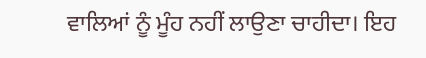ਵਾਲਿਆਂ ਨੂੰ ਮੂੰਹ ਨਹੀਂ ਲਾਉਣਾ ਚਾਹੀਦਾ। ਇਹ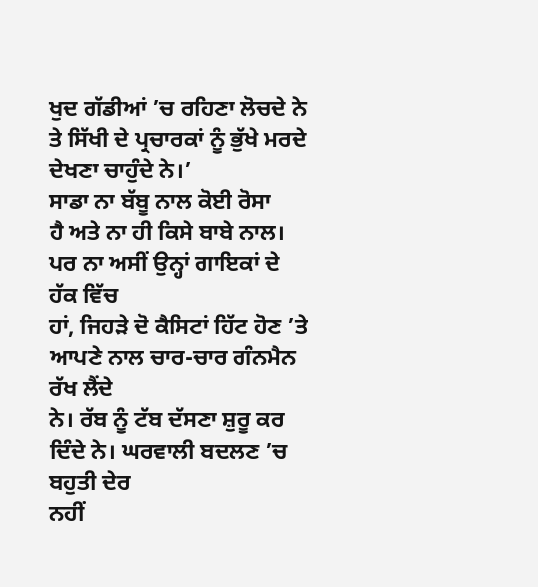ਖੁਦ ਗੱਡੀਆਂ ’ਚ ਰਹਿਣਾ ਲੋਚਦੇ ਨੇ ਤੇ ਸਿੱਖੀ ਦੇ ਪ੍ਰਚਾਰਕਾਂ ਨੂੰ ਭੁੱਖੇ ਮਰਦੇ
ਦੇਖਣਾ ਚਾਹੁੰਦੇ ਨੇ।’
ਸਾਡਾ ਨਾ ਬੱਬੂ ਨਾਲ ਕੋਈ ਰੋਸਾ
ਹੈ ਅਤੇ ਨਾ ਹੀ ਕਿਸੇ ਬਾਬੇ ਨਾਲ। ਪਰ ਨਾ ਅਸੀਂ ਉਨ੍ਹਾਂ ਗਾਇਕਾਂ ਦੇ ਹੱਕ ਵਿੱਚ
ਹਾਂ, ਜਿਹੜੇ ਦੋ ਕੈਸਿਟਾਂ ਹਿੱਟ ਹੋਣ ’ਤੇ ਆਪਣੇ ਨਾਲ ਚਾਰ-ਚਾਰ ਗੰਨਮੈਨ ਰੱਖ ਲੈਂਦੇ
ਨੇ। ਰੱਬ ਨੂੰ ਟੱਬ ਦੱਸਣਾ ਸ਼ੁਰੂ ਕਰ ਦਿੰਦੇ ਨੇ। ਘਰਵਾਲੀ ਬਦਲਣ ’ਚ ਬਹੁਤੀ ਦੇਰ
ਨਹੀਂ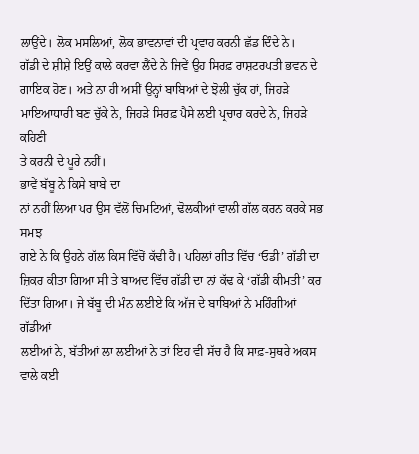ਲਾਉਂਦੇ। ਲੋਕ ਮਸਲਿਆਂ, ਲੋਕ ਭਾਵਨਾਵਾਂ ਦੀ ਪ੍ਰਵਾਹ ਕਰਨੀ ਛੱਡ ਦਿੰਦੇ ਨੇ।
ਗੱਡੀ ਦੇ ਸ਼ੀਸ਼ੇ ਇਉਂ ਕਾਲੇ ਕਰਵਾ ਲੈਂਦੇ ਨੇ ਜਿਵੇਂ ਉਹ ਸਿਰਫ਼ ਰਾਸ਼ਟਰਪਤੀ ਭਵਨ ਦੇ
ਗਾਇਕ ਹੋਣ। ਅਤੇ ਨਾ ਹੀ ਅਸੀਂ ਉਨ੍ਹਾਂ ਬਾਬਿਆਂ ਦੇ ਝੋਲੀ ਚੁੱਕ ਹਾਂ, ਜਿਹੜੇ
ਮਾਇਆਧਾਰੀ ਬਣ ਚੁੱਕੇ ਨੇ, ਜਿਹੜੇ ਸਿਰਫ਼ ਪੈਸੇ ਲਈ ਪ੍ਰਚਾਰ ਕਰਦੇ ਨੇ, ਜਿਹੜੇ ਕਹਿਣੀ
ਤੇ ਕਰਨੀ ਦੇ ਪੂਰੇ ਨਹੀਂ।
ਭਾਵੇਂ ਬੱਬੂ ਨੇ ਕਿਸੇ ਬਾਬੇ ਦਾ
ਨਾਂ ਨਹੀਂ ਲਿਆ ਪਰ ਉਸ ਵੱਲੋਂ ਚਿਮਟਿਆਂ, ਢੋਲਕੀਆਂ ਵਾਲੀ ਗੱਲ ਕਰਨ ਕਰਕੇ ਸਭ ਸਮਝ
ਗਏ ਨੇ ਕਿ ਉਹਨੇ ਗੱਲ ਕਿਸ ਵਿੱਚੋਂ ਕੱਢੀ ਹੈ। ਪਹਿਲਾਂ ਗੀਤ ਵਿੱਚ ‘ਓਡੀ’ ਗੱਡੀ ਦਾ
ਜ਼ਿਕਰ ਕੀਤਾ ਗਿਆ ਸੀ ਤੇ ਬਾਅਦ ਵਿੱਚ ਗੱਡੀ ਦਾ ਨਾਂ ਕੱਢ ਕੇ ‘ਗੱਡੀ ਕੀਮਤੀ’ ਕਰ
ਦਿੱਤਾ ਗਿਆ। ਜੇ ਬੱਬੂ ਦੀ ਮੰਨ ਲਈਏ ਕਿ ਅੱਜ ਦੇ ਬਾਬਿਆਂ ਨੇ ਮਹਿੰਗੀਆਂ ਗੱਡੀਆਂ
ਲਈਆਂ ਨੇ, ਬੱਤੀਆਂ ਲਾ ਲਈਆਂ ਨੇ ਤਾਂ ਇਹ ਵੀ ਸੱਚ ਹੈ ਕਿ ਸਾਫ਼-ਸੁਥਰੇ ਅਕਸ ਵਾਲੇ ਕਈ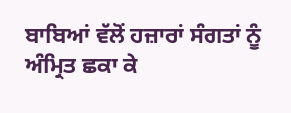ਬਾਬਿਆਂ ਵੱਲੋਂ ਹਜ਼ਾਰਾਂ ਸੰਗਤਾਂ ਨੂੰ ਅੰਮ੍ਰਿਤ ਛਕਾ ਕੇ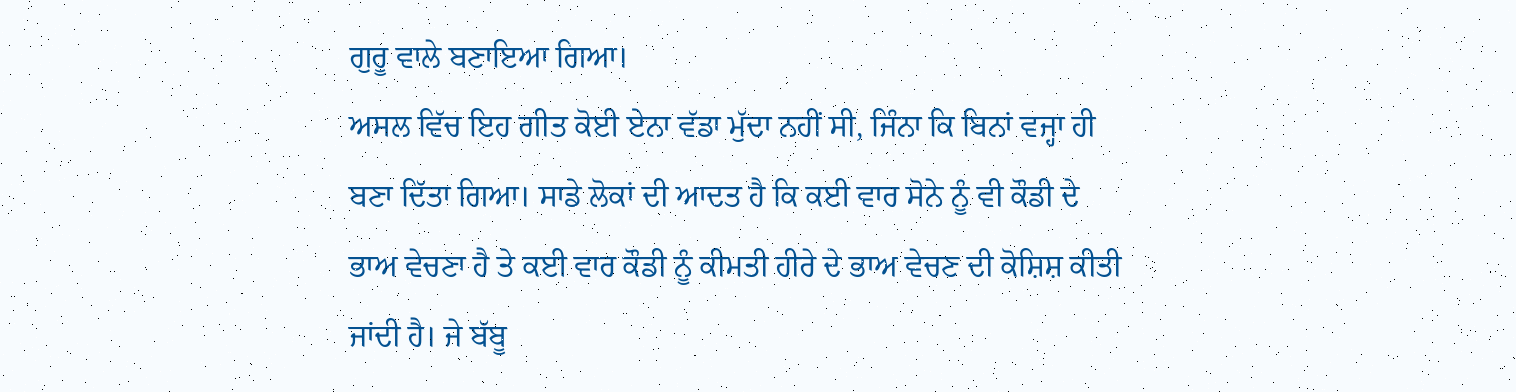ਗੁਰੂ ਵਾਲੇ ਬਣਾਇਆ ਗਿਆ।
ਅਸਲ ਵਿੱਚ ਇਹ ਗੀਤ ਕੋਈ ਏਨਾ ਵੱਡਾ ਮੁੱਦਾ ਨਹੀਂ ਸੀ, ਜਿੰਨਾ ਕਿ ਬਿਨਾਂ ਵਜ੍ਹਾ ਹੀ
ਬਣਾ ਦਿੱਤਾ ਗਿਆ। ਸਾਡੇ ਲੋਕਾਂ ਦੀ ਆਦਤ ਹੈ ਕਿ ਕਈ ਵਾਰ ਸੋਨੇ ਨੂੰ ਵੀ ਕੌਡੀ ਦੇ
ਭਾਅ ਵੇਚਣਾ ਹੈ ਤੇ ਕਈ ਵਾਰ ਕੌਡੀ ਨੂੰ ਕੀਮਤੀ ਹੀਰੇ ਦੇ ਭਾਅ ਵੇਚਣ ਦੀ ਕੋਸ਼ਿਸ਼ ਕੀਤੀ
ਜਾਂਦੀ ਹੈ। ਜੇ ਬੱਬੂ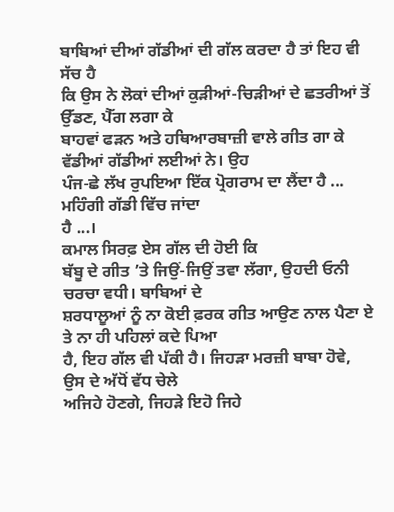ਬਾਬਿਆਂ ਦੀਆਂ ਗੱਡੀਆਂ ਦੀ ਗੱਲ ਕਰਦਾ ਹੈ ਤਾਂ ਇਹ ਵੀ ਸੱਚ ਹੈ
ਕਿ ਉਸ ਨੇ ਲੋਕਾਂ ਦੀਆਂ ਕੁੜੀਆਂ-ਚਿੜੀਆਂ ਦੇ ਛਤਰੀਆਂ ਤੋਂ ਉੱਡਣ, ਪੈੱਗ ਲਗਾ ਕੇ
ਬਾਹਵਾਂ ਫੜਨ ਅਤੇ ਹਥਿਆਰਬਾਜ਼ੀ ਵਾਲੇ ਗੀਤ ਗਾ ਕੇ ਵੱਡੀਆਂ ਗੱਡੀਆਂ ਲਈਆਂ ਨੇ। ਉਹ
ਪੰਜ-ਛੇ ਲੱਖ ਰੁਪਇਆ ਇੱਕ ਪ੍ਰੋਗਰਾਮ ਦਾ ਲੈਂਦਾ ਹੈ ... ਮਹਿੰਗੀ ਗੱਡੀ ਵਿੱਚ ਜਾਂਦਾ
ਹੈ ...।
ਕਮਾਲ ਸਿਰਫ਼ ਏਸ ਗੱਲ ਦੀ ਹੋਈ ਕਿ
ਬੱਬੂ ਦੇ ਗੀਤ ’ਤੇ ਜਿਉਂ-ਜਿਉਂ ਤਵਾ ਲੱਗਾ, ਉਹਦੀ ਓਨੀ ਚਰਚਾ ਵਧੀ। ਬਾਬਿਆਂ ਦੇ
ਸ਼ਰਧਾਲੂਆਂ ਨੂੰ ਨਾ ਕੋਈ ਫ਼ਰਕ ਗੀਤ ਆਉਣ ਨਾਲ ਪੈਣਾ ਏ ਤੇ ਨਾ ਹੀ ਪਹਿਲਾਂ ਕਦੇ ਪਿਆ
ਹੈ, ਇਹ ਗੱਲ ਵੀ ਪੱਕੀ ਹੈ। ਜਿਹੜਾ ਮਰਜ਼ੀ ਬਾਬਾ ਹੋਵੇ, ਉਸ ਦੇ ਅੱਧੋਂ ਵੱਧ ਚੇਲੇ
ਅਜਿਹੇ ਹੋਣਗੇ, ਜਿਹੜੇ ਇਹੋ ਜਿਹੇ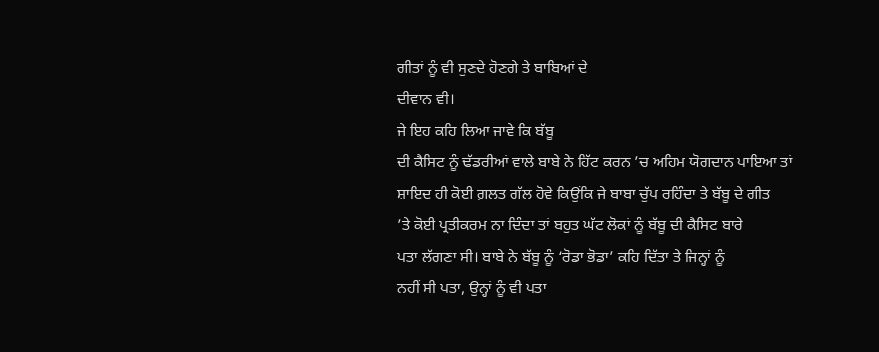ਗੀਤਾਂ ਨੂੰ ਵੀ ਸੁਣਦੇ ਹੋਣਗੇ ਤੇ ਬਾਬਿਆਂ ਦੇ
ਦੀਵਾਨ ਵੀ।
ਜੇ ਇਹ ਕਹਿ ਲਿਆ ਜਾਵੇ ਕਿ ਬੱਬੂ
ਦੀ ਕੈਸਿਟ ਨੂੰ ਢੱਡਰੀਆਂ ਵਾਲੇ ਬਾਬੇ ਨੇ ਹਿੱਟ ਕਰਨ ’ਚ ਅਹਿਮ ਯੋਗਦਾਨ ਪਾਇਆ ਤਾਂ
ਸ਼ਾਇਦ ਹੀ ਕੋਈ ਗ਼ਲਤ ਗੱਲ ਹੋਵੇ ਕਿਉਂਕਿ ਜੇ ਬਾਬਾ ਚੁੱਪ ਰਹਿੰਦਾ ਤੇ ਬੱਬੂ ਦੇ ਗੀਤ
’ਤੇ ਕੋਈ ਪ੍ਰਤੀਕਰਮ ਨਾ ਦਿੰਦਾ ਤਾਂ ਬਹੁਤ ਘੱਟ ਲੋਕਾਂ ਨੂੰ ਬੱਬੂ ਦੀ ਕੈਸਿਟ ਬਾਰੇ
ਪਤਾ ਲੱਗਣਾ ਸੀ। ਬਾਬੇ ਨੇ ਬੱਬੂ ਨੂੰ ‘ਰੋਡਾ ਭੋਡਾ’ ਕਹਿ ਦਿੱਤਾ ਤੇ ਜਿਨ੍ਹਾਂ ਨੂੰ
ਨਹੀਂ ਸੀ ਪਤਾ, ਉਨ੍ਹਾਂ ਨੂੰ ਵੀ ਪਤਾ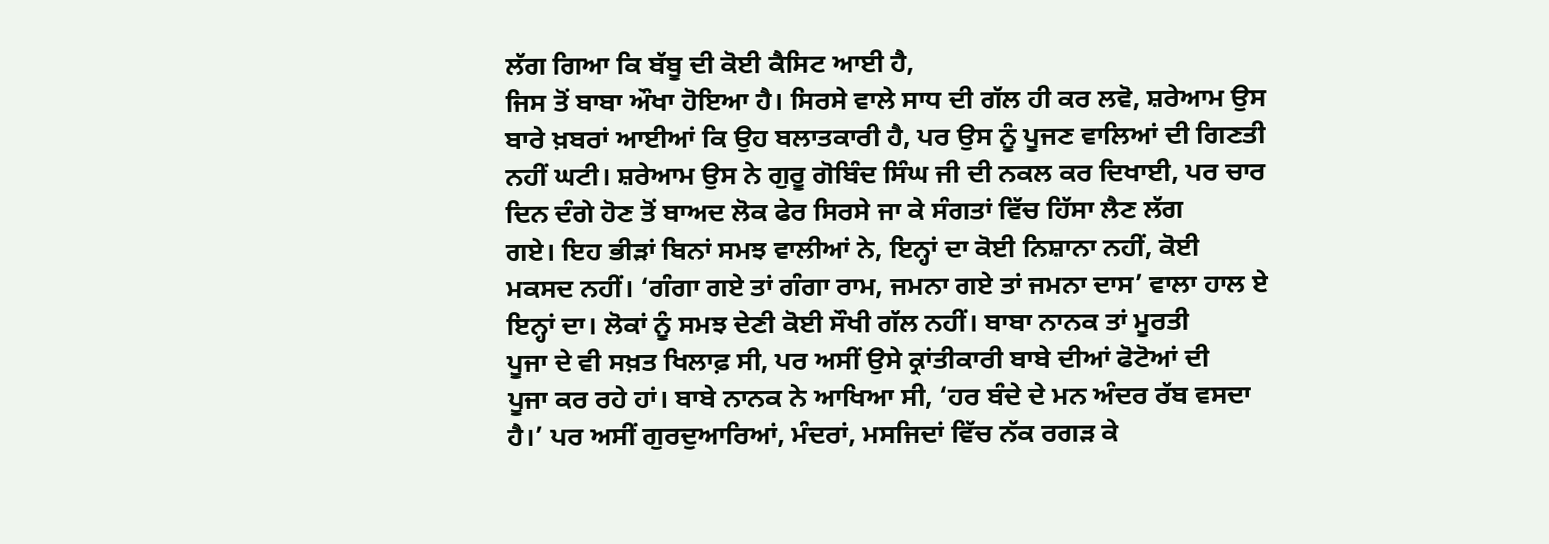ਲੱਗ ਗਿਆ ਕਿ ਬੱਬੂ ਦੀ ਕੋਈ ਕੈਸਿਟ ਆਈ ਹੈ,
ਜਿਸ ਤੋਂ ਬਾਬਾ ਔਖਾ ਹੋਇਆ ਹੈ। ਸਿਰਸੇ ਵਾਲੇ ਸਾਧ ਦੀ ਗੱਲ ਹੀ ਕਰ ਲਵੋ, ਸ਼ਰੇਆਮ ਉਸ
ਬਾਰੇ ਖ਼ਬਰਾਂ ਆਈਆਂ ਕਿ ਉਹ ਬਲਾਤਕਾਰੀ ਹੈ, ਪਰ ਉਸ ਨੂੰ ਪੂਜਣ ਵਾਲਿਆਂ ਦੀ ਗਿਣਤੀ
ਨਹੀਂ ਘਟੀ। ਸ਼ਰੇਆਮ ਉਸ ਨੇ ਗੁਰੂ ਗੋਬਿੰਦ ਸਿੰਘ ਜੀ ਦੀ ਨਕਲ ਕਰ ਦਿਖਾਈ, ਪਰ ਚਾਰ
ਦਿਨ ਦੰਗੇ ਹੋਣ ਤੋਂ ਬਾਅਦ ਲੋਕ ਫੇਰ ਸਿਰਸੇ ਜਾ ਕੇ ਸੰਗਤਾਂ ਵਿੱਚ ਹਿੱਸਾ ਲੈਣ ਲੱਗ
ਗਏ। ਇਹ ਭੀੜਾਂ ਬਿਨਾਂ ਸਮਝ ਵਾਲੀਆਂ ਨੇ, ਇਨ੍ਹਾਂ ਦਾ ਕੋਈ ਨਿਸ਼ਾਨਾ ਨਹੀਂ, ਕੋਈ
ਮਕਸਦ ਨਹੀਂ। ‘ਗੰਗਾ ਗਏ ਤਾਂ ਗੰਗਾ ਰਾਮ, ਜਮਨਾ ਗਏ ਤਾਂ ਜਮਨਾ ਦਾਸ’ ਵਾਲਾ ਹਾਲ ਏ
ਇਨ੍ਹਾਂ ਦਾ। ਲੋਕਾਂ ਨੂੰ ਸਮਝ ਦੇਣੀ ਕੋਈ ਸੌਖੀ ਗੱਲ ਨਹੀਂ। ਬਾਬਾ ਨਾਨਕ ਤਾਂ ਮੂਰਤੀ
ਪੂਜਾ ਦੇ ਵੀ ਸਖ਼ਤ ਖਿਲਾਫ਼ ਸੀ, ਪਰ ਅਸੀਂ ਉਸੇ ਕ੍ਰਾਂਤੀਕਾਰੀ ਬਾਬੇ ਦੀਆਂ ਫੋਟੋਆਂ ਦੀ
ਪੂਜਾ ਕਰ ਰਹੇ ਹਾਂ। ਬਾਬੇ ਨਾਨਕ ਨੇ ਆਖਿਆ ਸੀ, ‘ਹਰ ਬੰਦੇ ਦੇ ਮਨ ਅੰਦਰ ਰੱਬ ਵਸਦਾ
ਹੈ।’ ਪਰ ਅਸੀਂ ਗੁਰਦੁਆਰਿਆਂ, ਮੰਦਰਾਂ, ਮਸਜਿਦਾਂ ਵਿੱਚ ਨੱਕ ਰਗੜ ਕੇ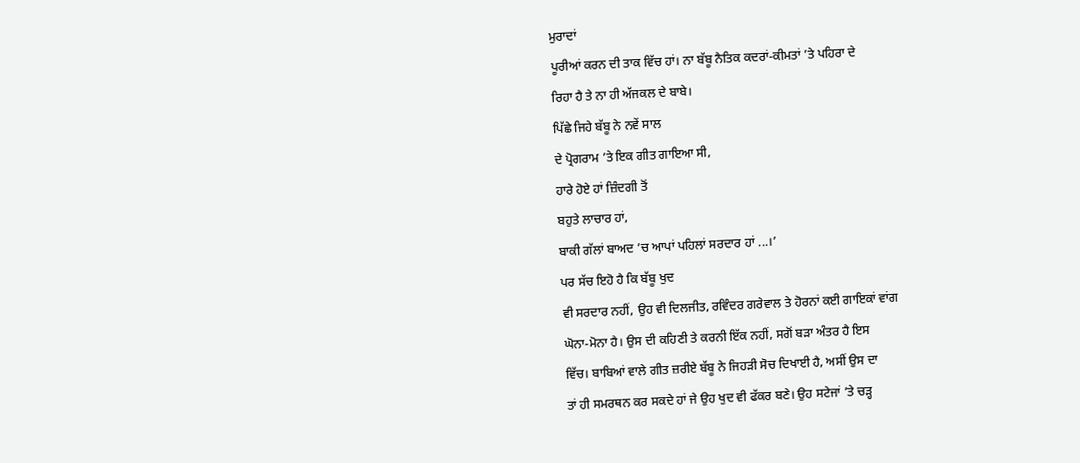ਮੁਰਾਦਾਂ
ਪੂਰੀਆਂ ਕਰਨ ਦੀ ਤਾਕ ਵਿੱਚ ਹਾਂ। ਨਾ ਬੱਬੂ ਨੈਤਿਕ ਕਦਰਾਂ-ਕੀਮਤਾਂ ’ਤੇ ਪਹਿਰਾ ਦੇ
ਰਿਹਾ ਹੈ ਤੇ ਨਾ ਹੀ ਅੱਜਕਲ ਦੇ ਬਾਬੇ।
ਪਿੱਛੇ ਜਿਹੇ ਬੱਬੂ ਨੇ ਨਵੇਂ ਸਾਲ
ਦੇ ਪ੍ਰੋਗਰਾਮ ’ਤੇ ਇਕ ਗੀਤ ਗਾਇਆ ਸੀ,
ਹਾਰੇ ਹੋਏ ਹਾਂ ਜ਼ਿੰਦਗੀ ਤੋਂ
ਬਹੁਤੇ ਲਾਚਾਰ ਹਾਂ,
ਬਾਕੀ ਗੱਲਾਂ ਬਾਅਦ ’ਚ ਆਪਾਂ ਪਹਿਲਾਂ ਸਰਦਾਰ ਹਾਂ ...।’
ਪਰ ਸੱਚ ਇਹੋ ਹੈ ਕਿ ਬੱਬੂ ਖੁਦ
ਵੀ ਸਰਦਾਰ ਨਹੀਂ, ਉਹ ਵੀ ਦਿਲਜੀਤ, ਰਵਿੰਦਰ ਗਰੇਵਾਲ ਤੇ ਹੋਰਨਾਂ ਕਈ ਗਾਇਕਾਂ ਵਾਂਗ
ਘੋਨਾ-ਮੋਨਾ ਹੈ। ਉਸ ਦੀ ਕਹਿਣੀ ਤੇ ਕਰਨੀ ਇੱਕ ਨਹੀਂ, ਸਗੋਂ ਬੜਾ ਅੰਤਰ ਹੈ ਇਸ
ਵਿੱਚ। ਬਾਬਿਆਂ ਵਾਲੇ ਗੀਤ ਜ਼ਰੀਏ ਬੱਬੂ ਨੇ ਜਿਹੜੀ ਸੋਚ ਦਿਖਾਈ ਹੈ, ਅਸੀਂ ਉਸ ਦਾ
ਤਾਂ ਹੀ ਸਮਰਥਨ ਕਰ ਸਕਦੇ ਹਾਂ ਜੇ ਉਹ ਖੁਦ ਵੀ ਫੱਕਰ ਬਣੇ। ਉਹ ਸਟੇਜਾਂ ’ਤੇ ਚੜ੍ਹ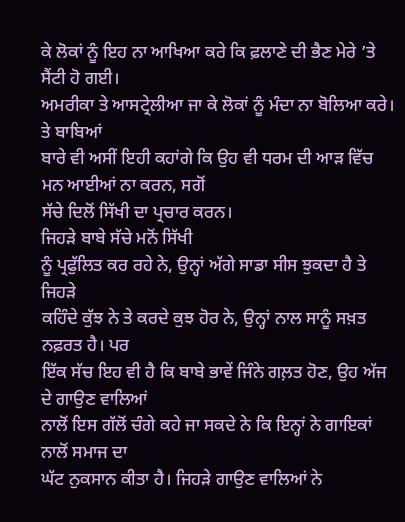ਕੇ ਲੋਕਾਂ ਨੂੰ ਇਹ ਨਾ ਆਖਿਆ ਕਰੇ ਕਿ ਫ਼ਲਾਣੇ ਦੀ ਭੈਣ ਮੇਰੇ ’ਤੇ ਸੈਂਟੀ ਹੋ ਗਈ।
ਅਮਰੀਕਾ ਤੇ ਆਸਟ੍ਰੇਲੀਆ ਜਾ ਕੇ ਲੋਕਾਂ ਨੂੰ ਮੰਦਾ ਨਾ ਬੋਲਿਆ ਕਰੇ। ਤੇ ਬਾਬਿਆਂ
ਬਾਰੇ ਵੀ ਅਸੀਂ ਇਹੀ ਕਹਾਂਗੇ ਕਿ ਉਹ ਵੀ ਧਰਮ ਦੀ ਆੜ ਵਿੱਚ ਮਨ ਆਈਆਂ ਨਾ ਕਰਨ, ਸਗੋਂ
ਸੱਚੇ ਦਿਲੋਂ ਸਿੱਖੀ ਦਾ ਪ੍ਰਚਾਰ ਕਰਨ।
ਜਿਹੜੇ ਬਾਬੇ ਸੱਚੇ ਮਨੋਂ ਸਿੱਖੀ
ਨੂੰ ਪ੍ਰਫੁੱਲਿਤ ਕਰ ਰਹੇ ਨੇ, ਉਨ੍ਹਾਂ ਅੱਗੇ ਸਾਡਾ ਸੀਸ ਝੁਕਦਾ ਹੈ ਤੇ ਜਿਹੜੇ
ਕਹਿੰਦੇ ਕੁੱਝ ਨੇ ਤੇ ਕਰਦੇ ਕੁਝ ਹੋਰ ਨੇ, ਉਨ੍ਹਾਂ ਨਾਲ ਸਾਨੂੰ ਸਖ਼ਤ ਨਫ਼ਰਤ ਹੈ। ਪਰ
ਇੱਕ ਸੱਚ ਇਹ ਵੀ ਹੈ ਕਿ ਬਾਬੇ ਭਾਵੇਂ ਜਿੰਨੇ ਗਲ਼ਤ ਹੋਣ, ਉਹ ਅੱਜ ਦੇ ਗਾਉਣ ਵਾਲਿਆਂ
ਨਾਲੋਂ ਇਸ ਗੱਲੋਂ ਚੰਗੇ ਕਹੇ ਜਾ ਸਕਦੇ ਨੇ ਕਿ ਇਨ੍ਹਾਂ ਨੇ ਗਾਇਕਾਂ ਨਾਲੋਂ ਸਮਾਜ ਦਾ
ਘੱਟ ਨੁਕਸਾਨ ਕੀਤਾ ਹੈ। ਜਿਹੜੇ ਗਾਉਣ ਵਾਲਿਆਂ ਨੇ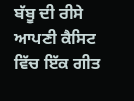ਬੱਬੂ ਦੀ ਰੀਸੇ ਆਪਣੀ ਕੈਸਿਟ
ਵਿੱਚ ਇੱਕ ਗੀਤ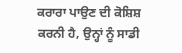ਕਰਾਰਾ ਪਾਉਣ ਦੀ ਕੋਸ਼ਿਸ਼ ਕਰਨੀ ਹੈ, ਉਨ੍ਹਾਂ ਨੂੰ ਸਾਡੀ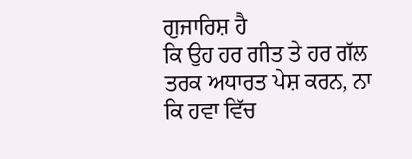ਗੁਜਾਰਿਸ਼ ਹੈ
ਕਿ ਉਹ ਹਰ ਗੀਤ ਤੇ ਹਰ ਗੱਲ ਤਰਕ ਅਧਾਰਤ ਪੇਸ਼ ਕਰਨ, ਨਾ ਕਿ ਹਵਾ ਵਿੱਚ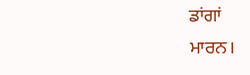ਡਾਂਗਾਂ
ਮਾਰਨ।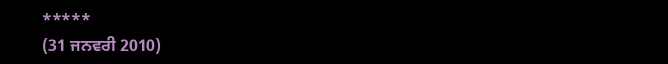*****
(31 ਜਨਵਰੀ 2010)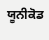ਯੂਨੀਕੋਡ